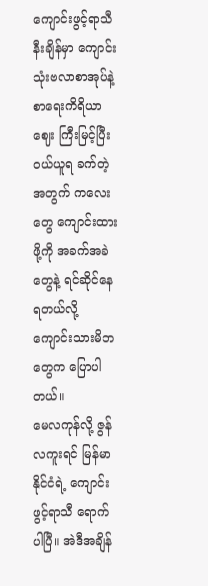ကျောင်းဖွင့်ရာသီနီးချိန်မှာ ကျောင်းသုံးဗလာစာအုပ်နဲ့ စာရေးကိရိယာဈေး ကြီးမြင့်ပြီး ဝယ်ယူရ ခက်တဲ့အတွက် ကလေးတွေ ကျောင်းထားဖို့ကို အခက်အခဲတွေနဲ့ ရင်ဆိုင်နေရတယ်လို့ ကျောင်းသားမိဘတွေက ပြောပါတယ်။
မေလကုန်လို့ ဇွန်လကူးရင် မြန်မာနိုင်ငံရဲ့ ကျောင်းဖွင့်ရာသီ ရောက်ပါပြီ။ အဲဒီအချိန်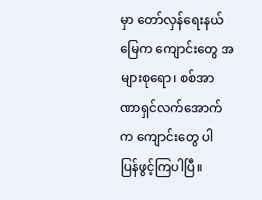မှာ တော်လှန်ရေးနယ်မြေက ကျောင်းတွေ အများစုရော၊ စစ်အာဏာရှင်လက်အောက်က ကျောင်းတွေ ပါ ပြန်ဖွင့်ကြပါပြီ။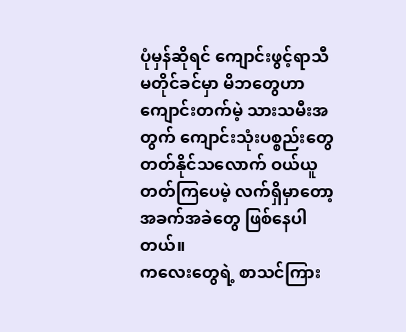ပုံမှန်ဆိုရင် ကျောင်းဖွင့်ရာသီ မတိုင်ခင်မှာ မိဘတွေဟာ ကျောင်းတက်မဲ့ သားသမီးအတွက် ကျောင်းသုံးပစ္စည်းတွေ တတ်နိုင်သလောက် ဝယ်ယူတတ်ကြပေမဲ့ လက်ရှိမှာတော့ အခက်အခဲတွေ ဖြစ်နေပါတယ်။
ကလေးတွေရဲ့ စာသင်ကြား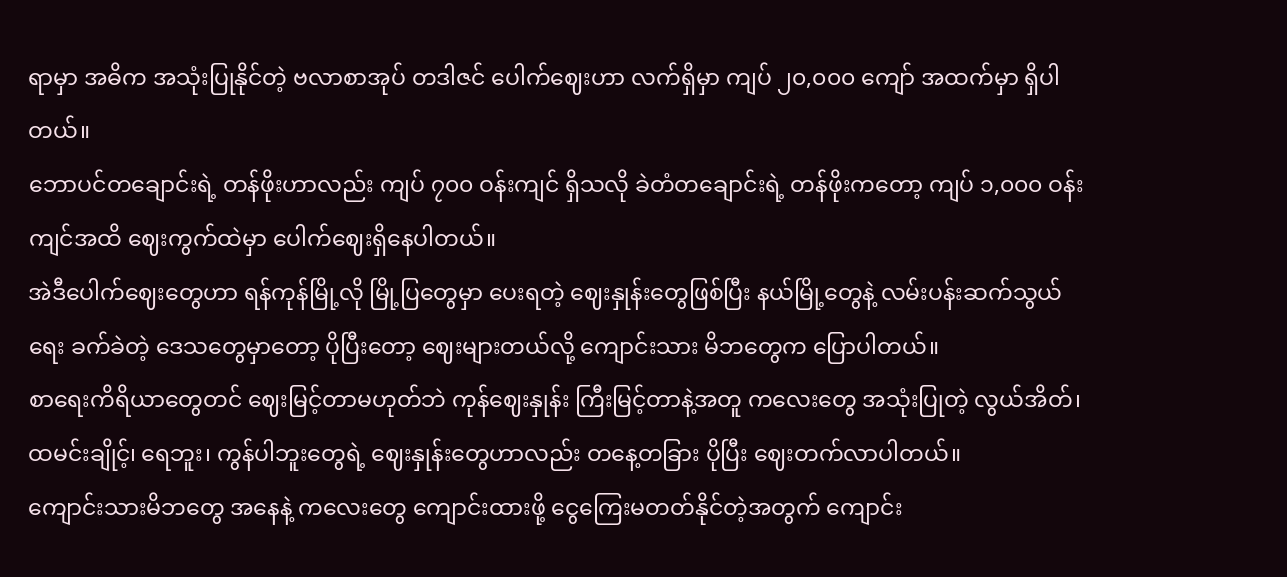ရာမှာ အဓိက အသုံးပြုနိုင်တဲ့ ဗလာစာအုပ် တဒါဇင် ပေါက်ဈေးဟာ လက်ရှိမှာ ကျပ် ၂၀,၀၀၀ ကျော် အထက်မှာ ရှိပါတယ်။
ဘောပင်တချောင်းရဲ့ တန်ဖိုးဟာလည်း ကျပ် ၇၀၀ ဝန်းကျင် ရှိသလို ခဲတံတချောင်းရဲ့ တန်ဖိုးကတော့ ကျပ် ၁,၀၀၀ ဝန်းကျင်အထိ ဈေးကွက်ထဲမှာ ပေါက်ဈေးရှိနေပါတယ်။
အဲဒီပေါက်ဈေးတွေဟာ ရန်ကုန်မြို့လို မြို့ပြတွေမှာ ပေးရတဲ့ ဈေးနှုန်းတွေဖြစ်ပြီး နယ်မြို့တွေနဲ့ လမ်းပန်းဆက်သွယ်ရေး ခက်ခဲတဲ့ ဒေသတွေမှာတော့ ပိုပြီးတော့ ဈေးများတယ်လို့ ကျောင်းသား မိဘတွေက ပြောပါတယ်။
စာရေးကိရိယာတွေတင် ဈေးမြင့်တာမဟုတ်ဘဲ ကုန်ဈေးနှုန်း ကြီးမြင့်တာနဲ့အတူ ကလေးတွေ အသုံးပြုတဲ့ လွယ်အိတ်၊ ထမင်းချိုင့်၊ ရေဘူး၊ ကွန်ပါဘူးတွေရဲ့ ဈေးနှုန်းတွေဟာလည်း တနေ့တခြား ပိုပြီး ဈေးတက်လာပါတယ်။
ကျောင်းသားမိဘတွေ အနေနဲ့ ကလေးတွေ ကျောင်းထားဖို့ ငွေကြေးမတတ်နိုင်တဲ့အတွက် ကျောင်း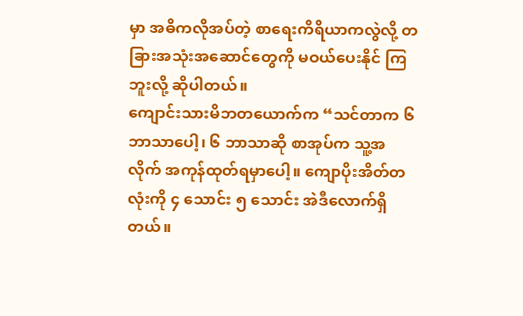မှာ အဓိကလိုအပ်တဲ့ စာရေးကိရိယာကလွဲလို့ တခြားအသုံးအဆောင်တွေကို မဝယ်ပေးနိုင် ကြဘူးလို့ ဆိုပါတယ်။
ကျောင်းသားမိဘတယောက်က “သင်တာက ၆ ဘာသာပေါ့၊ ၆ ဘာသာဆို စာအုပ်က သူ့အလိုက် အကုန်ထုတ်ရမှာပေါ့။ ကျောပိုးအိတ်တလုံးကို ၄ သောင်း ၅ သောင်း အဲဒီလောက်ရှိတယ်။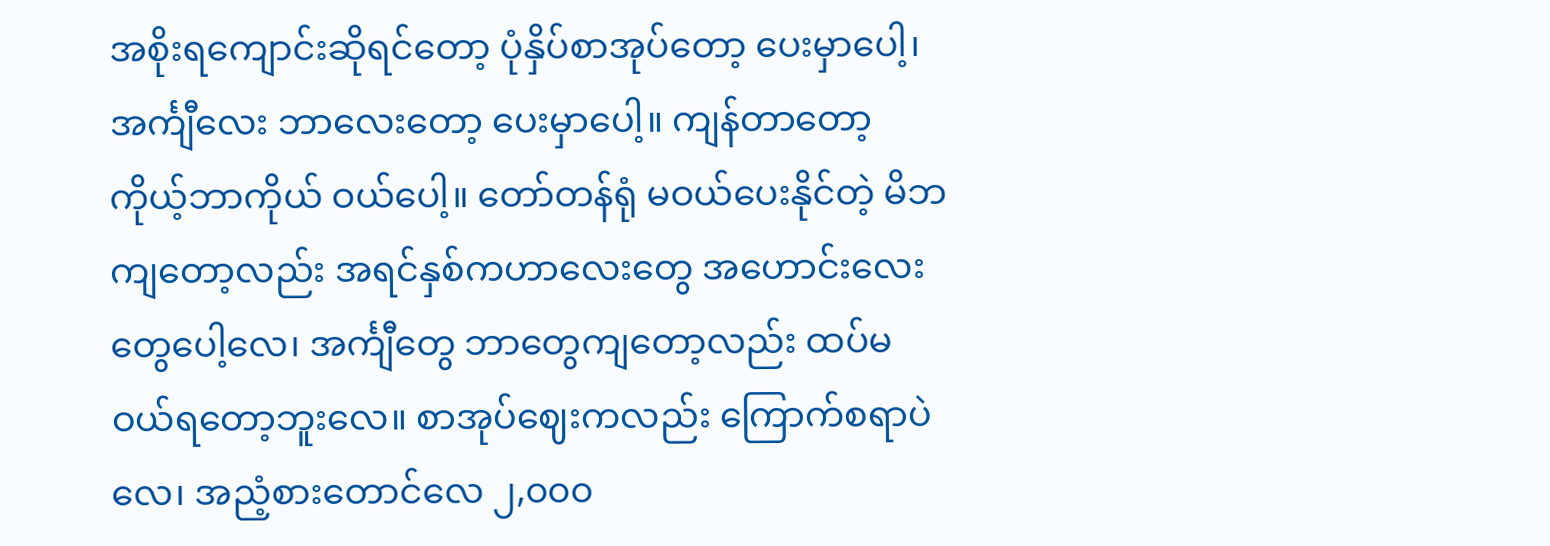အစိုးရကျောင်းဆိုရင်တော့ ပုံနှိပ်စာအုပ်တော့ ပေးမှာပေါ့၊ အင်္ကျီလေး ဘာလေးတော့ ပေးမှာပေါ့။ ကျန်တာတော့ ကိုယ့်ဘာကိုယ် ဝယ်ပေါ့။ တော်တန်ရုံ မဝယ်ပေးနိုင်တဲ့ မိဘကျတော့လည်း အရင်နှစ်ကဟာလေးတွေ အဟောင်းလေးတွေပေါ့လေ၊ အင်္ကျီတွေ ဘာတွေကျတော့လည်း ထပ်မဝယ်ရတော့ဘူးလေ။ စာအုပ်ဈေးကလည်း ကြောက်စရာပဲလေ၊ အညံ့စားတောင်လေ ၂,၀၀၀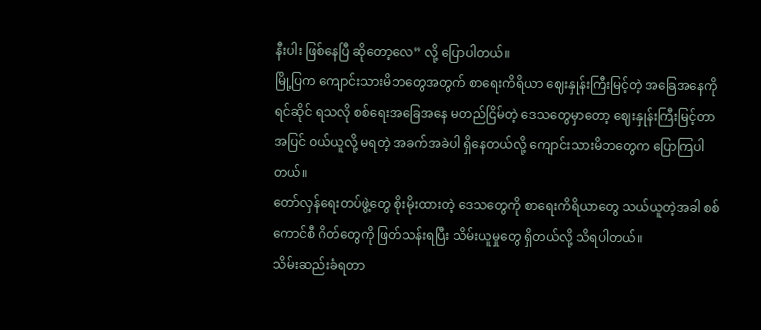နီးပါး ဖြစ်နေပြီ ဆိုတော့လေ” လို့ ပြောပါတယ်။
မြို့ပြက ကျောင်းသားမိဘတွေအတွက် စာရေးကိရိယာ ဈေးနှုန်းကြီးမြင့်တဲ့ အခြေအနေကို ရင်ဆိုင် ရသလို စစ်ရေးအခြေအနေ မတည်ငြိမ်တဲ့ ဒေသတွေမှာတော့ ဈေးနှုန်းကြီးမြင့်တာ အပြင် ဝယ်ယူလို့ မရတဲ့ အခက်အခဲပါ ရှိနေတယ်လို့ ကျောင်းသားမိဘတွေက ပြောကြပါတယ်။
တော်လှန်ရေးတပ်ဖွဲ့တွေ စိုးမိုးထားတဲ့ ဒေသတွေကို စာရေးကိရိယာတွေ သယ်ယူတဲ့အခါ စစ်ကောင်စီ ဂိတ်တွေကို ဖြတ်သန်းရပြီး သိမ်းယူမှုတွေ ရှိတယ်လို့ သိရပါတယ်။
သိမ်းဆည်းခံရတာ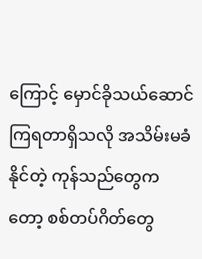ကြောင့် မှောင်ခိုသယ်ဆောင်ကြရတာရှိသလို အသိမ်းမခံနိုင်တဲ့ ကုန်သည်တွေက တော့ စစ်တပ်ဂိတ်တွေ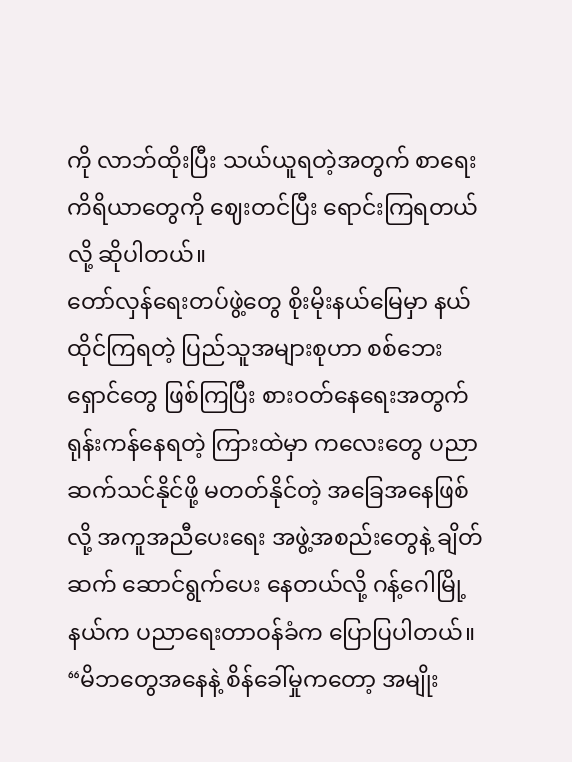ကို လာဘ်ထိုးပြီး သယ်ယူရတဲ့အတွက် စာရေးကိရိယာတွေကို ဈေးတင်ပြီး ရောင်းကြရတယ်လို့ ဆိုပါတယ်။
တော်လှန်ရေးတပ်ဖွဲ့တွေ စိုးမိုးနယ်မြေမှာ နယ်ထိုင်ကြရတဲ့ ပြည်သူအများစုဟာ စစ်ဘေးရှောင်တွေ ဖြစ်ကြပြီး စားဝတ်နေရေးအတွက် ရုန်းကန်နေရတဲ့ ကြားထဲမှာ ကလေးတွေ ပညာဆက်သင်နိုင်ဖို့ မတတ်နိုင်တဲ့ အခြေအနေဖြစ်လို့ အကူအညီပေးရေး အဖွဲ့အစည်းတွေနဲ့ ချိတ်ဆက် ဆောင်ရွက်ပေး နေတယ်လို့ ဂန့်ဂေါမြို့နယ်က ပညာရေးတာဝန်ခံက ပြောပြပါတယ်။
“မိဘတွေအနေနဲ့ စိန်ခေါ်မှုကတော့ အမျိုး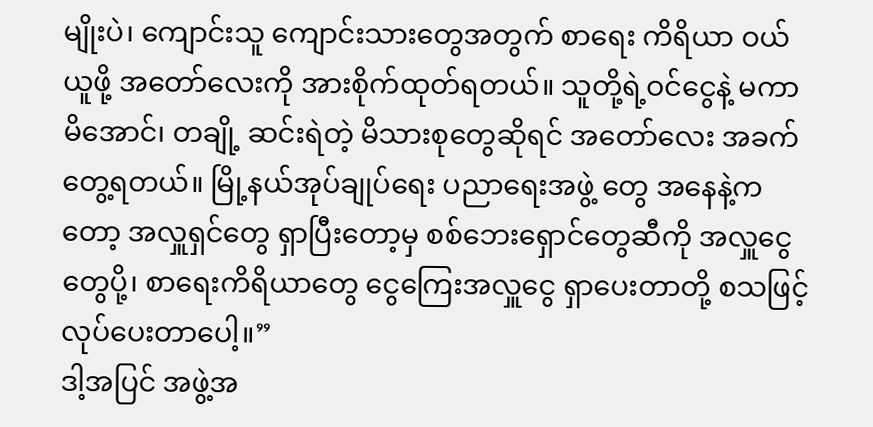မျိုးပဲ၊ ကျောင်းသူ ကျောင်းသားတွေအတွက် စာရေး ကိရိယာ ဝယ်ယူဖို့ အတော်လေးကို အားစိုက်ထုတ်ရတယ်။ သူတို့ရဲ့ဝင်ငွေနဲ့ မကာမိအောင်၊ တချို့ ဆင်းရဲတဲ့ မိသားစုတွေဆိုရင် အတော်လေး အခက်တွေ့ရတယ်။ မြို့နယ်အုပ်ချုပ်ရေး ပညာရေးအဖွဲ့ တွေ အနေနဲ့ကတော့ အလှူရှင်တွေ ရှာပြီးတော့မှ စစ်ဘေးရှောင်တွေဆီကို အလှူငွေတွေပို့၊ စာရေးကိရိယာတွေ ငွေကြေးအလှူငွေ ရှာပေးတာတို့ စသဖြင့် လုပ်ပေးတာပေါ့။”
ဒါ့အပြင် အဖွဲ့အ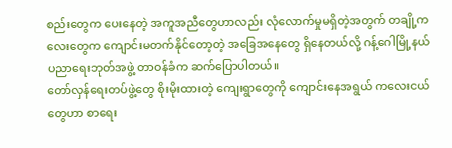စည်းတွေက ပေးနေတဲ့ အကူအညီတွေဟာလည်း လုံလောက်မှုမရှိတဲ့အတွက် တချို့ကလေးတွေက ကျောင်းမတက်နိုင်တော့တဲ့ အခြေအနေတွေ ရှိနေတယ်လို့ ဂန့်ဂေါမြို့နယ် ပညာရေးဘုတ်အဖွဲ့ တာဝန်ခံက ဆက်ပြောပါတယ်။
တော်လှန်ရေးတပ်ဖွဲ့တွေ စိုးမိုးထားတဲ့ ကျေးရွာတွေကို ကျောင်းနေအရွယ် ကလေးငယ်တွေဟာ စာရေး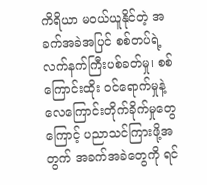ကိရိယာ မဝယ်ယူနိုင်တဲ့ အခက်အခဲအပြင် စစ်တပ်ရဲ့ လက်နက်ကြီးပစ်ခတ်မှု၊ စစ်ကြောင်းထိုး ဝင်ရောက်မှုနဲ့ လေကြောင်းတိုက်ခိုက်မှုတွေကြောင့် ပညာသင်ကြားဖို့အတွက် အခက်အခဲတွေကို ရင်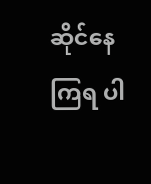ဆိုင်နေကြရ ပါ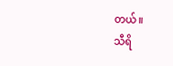တယ်။
သီရိ